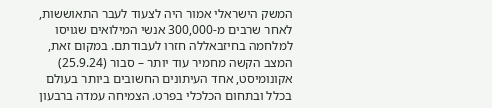המשק הישראלי אמור היה לצעוד לעבר התאוששות, לאחר שרבים מ-300,000 אנשי המילואים שגויסו למלחמה בחיזבאללה חזרו לעבודתם. במקום זאת, המצב הקשה מחמיר עוד יותר – סבור (25.9.24) אקונומיסט, אחד העיתונים החשובים ביותר בעולם בכלל ובתחום הכלכלי בפרט. הצמיחה עמדה ברבעון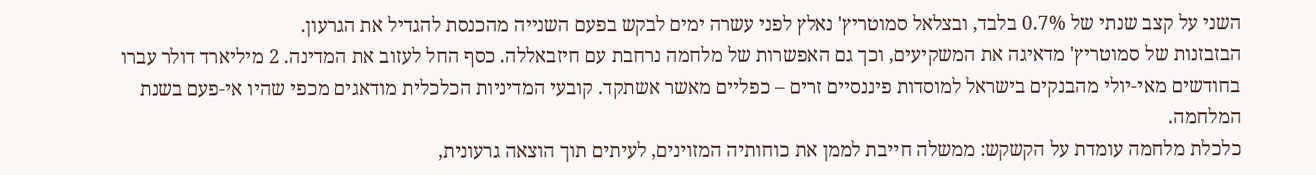השני על קצב שנתי של 0.7% בלבד, ובצלאל סמוטריץ' נאלץ לפני עשרה ימים לבקש בפעם השנייה מהכנסת להגדיל את הגרעון.
הבזבזנות של סמוטריץ' מדאיגה את המשקיעים, וכך גם האפשרות של מלחמה נרחבת עם חיזבאללה. כסף החל לעזוב את המדינה. 2 מיליארד דולר עברו בחודשים מאי-יולי מהבנקים בישראל למוסדות פיננסיים זרים – כפליים מאשר אשתקד. קובעי המדיניות הכלכלית מודאגים מכפי שהיו אי-פעם בשנת המלחמה.
כלכלת מלחמה עומדת על הקשקש: ממשלה חייבת לממן את כוחותיה המזוינים, לעיתים תוך הוצאה גרעונית,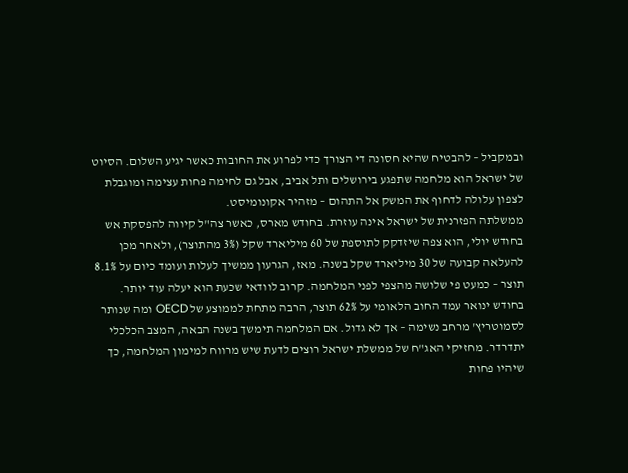ובמקביל – להבטיח שהיא חסונה די הצורך כדי לפרוע את החובות כאשר יגיע השלום. הסיוט של ישראל הוא מלחמה שתפגע בירושלים ותל אביב, אבל גם לחימה פחות עצימה ומוגבלת לצפון עלולה לדחוף את המשק אל התהום – מזהיר אקונומיסט.
ממשלתה הפזרנית של ישראל אינה עוזרת. בחודש מארס, כאשר צה"ל קיווה להפסקת אש בחודש יולי, הוא צפה שיזדקק לתוספת של 60 מיליארד שקל (3% מהתוצר), ולאחר מכן להעלאה קבועה של 30 מיליארד שקל בשנה. מאז, הגרעון ממשיך לעלות ועומד כיום על 8.1% תוצר – כמעט פי שלושה מהצפי לפני המלחמה. קרוב לוודאי שכעת הוא יעלה עוד יותר.
בחודש ינואר עמד החוב הלאומי על 62% תוצר, הרבה מתחת לממוצע של OECD ומה שנותר לסמוטריץ' מרחב נשימה – אך לא גדול. אם המלחמה תימשך בשנה הבאה, המצב הכלכלי יתדרדר. מחזיקי האג"ח של ממשלת ישראל רוצים לדעת שיש מרווח למימון המלחמה, כך שיהיו פחות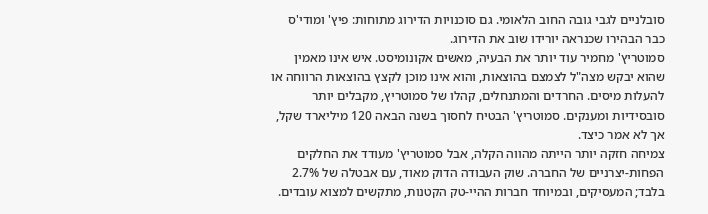סובלניים לגבי גובה החוב הלאומי. גם סוכנויות הדירוג מתוחות: פיץ' ומודי'ס כבר הבהירו שכנראה יורידו שוב את הדירוג.
סמוטריץ' מחמיר עוד יותר את הבעיה, מאשים אקונומיסט. איש אינו מאמין שהוא יבקש מצה"ל לצמצם בהוצאות, והוא אינו מוכן לקצץ בהוצאות הרווחה או להעלות מיסים. החרדים והמתנחלים, קהלו של סמוטריץ, מקבלים יותר סובסידיות ומענקים. סמוטריץ' הבטיח לחסוך בשנה הבאה 120 מיליארד שקל, אך לא אמר כיצד.
צמיחה חזקה יותר הייתה מהווה הקלה, אבל סמוטריץ' מעודד את החלקים הפחות-יצרניים של החברה. שוק העבודה הדוק מאוד, עם אבטלה של 2.7% בלבד; המעסיקים, ובמיוחד חברות ההיי-טק הקטנות, מתקשים למצוא עובדים.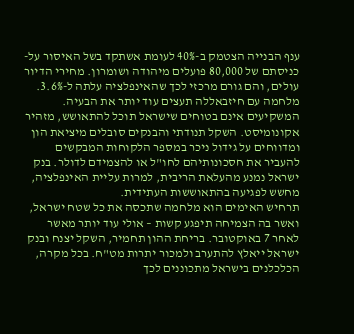ענף הבנייה הצטמק ב-40% לעומת אשתקד בשל האיסור על-כניסתם של 80,000 פועלים מיהודה ושומרון. מחירי הדיור עולים, והם גורם מרכזי לכך שהאינפלציה עלתה ל-3.6%. מלחמה עם חיזבאללה תעצים עוד יותר את הבעיה.
המשקיעים אינם בטוחים שישראל תוכל להתאושש, מזהיר אקונומיסט. השקל תנודתי והבנקים סובלים מיציאת הון ומדווחים על גידול ניכר במספר הלקוחות המבקשים להעביר את חסכונותיהם לחו"ל או להצמידם לדולר. בנק ישראל נמנע מהעלאת הריבית, למרות עליית האינפלציה, מחשש לפגיעה בהתאוששות העתידית.
תרחיש האימים הוא מלחמה שתכסה את כל שטח ישראל, ואשר בה הצמיחה תיפגע קשות – אולי עוד יותר מאשר לאחר 7 באוקטובר. בריחת ההון תחמיר, השקל יצנח ובנק ישראל ייאלץ להתערב ולמכור יתרות מט"ח. בכל מקרה, הכלכלנים בישראל מתכוננים לכך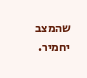שהמצב יחמיר.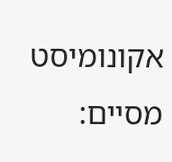אקונומיסט מסיים: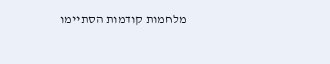מלחמות קודמות הסתיימו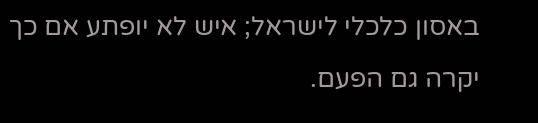באסון כלכלי לישראל; איש לא יופתע אם כך יקרה גם הפעם.